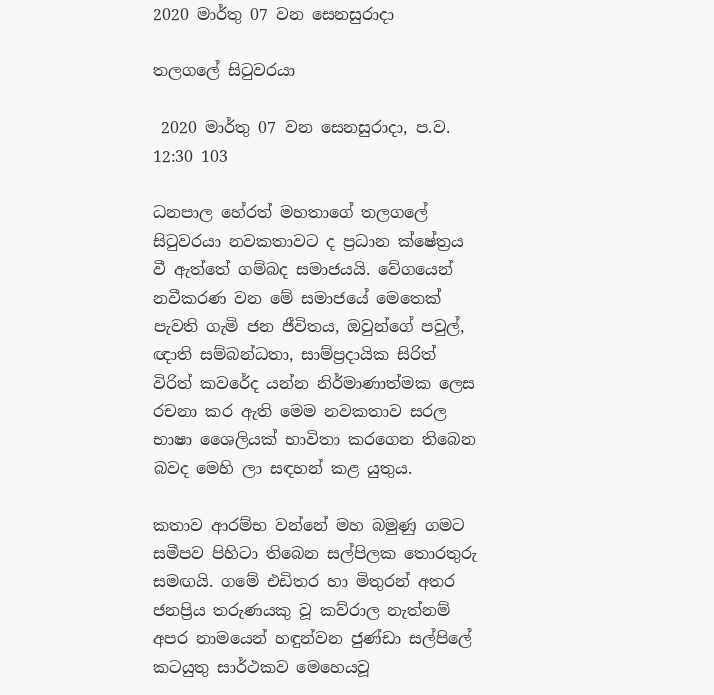2020 මාර්තු 07 වන සෙනසුරාදා

තලගලේ සිටුවරයා

 2020 මාර්තු 07 වන සෙනසුරාදා, ප.ව. 12:30 103

ධනපාල හේරත් මහතාගේ තලගලේ සිටුවරයා නවකතාවට ද ප්‍රධාන ක්ෂේත්‍රය වී ඇත්තේ ගම්බද සමාජයයි. වේගයෙන් නවීකරණ වන මේ සමාජයේ මෙතෙක් පැවති ගැමි ජන ජීවිතය, ඔවුන්ගේ පවුල්, ඥාති සම්බන්ධතා, සාම්ප්‍රදායික සිරිත් විරිත් කවරේද යන්න නිර්මාණාත්මක ලෙස රචනා කර ඇති මෙම නවකතාව සරල භාෂා ශෛලියක් භාවිතා කරගෙන තිබෙන බවද මෙහි ලා සඳහන් කළ යුතුය.

කතාව ආරම්භ වන්නේ මහ බමුණු ගමට සමීපව පිහිටා තිබෙන සල්පිලක තොරතුරු සමඟයි. ගමේ එඩිතර හා මිතුරන් අතර ජනප්‍රිය තරුණයකු වූ කව්රාල නැත්නම් අපර නාමයෙන් හඳුන්වන ජුණ්ඩා සල්පිලේ කටයුතු සාර්ථකව මෙහෙයවූ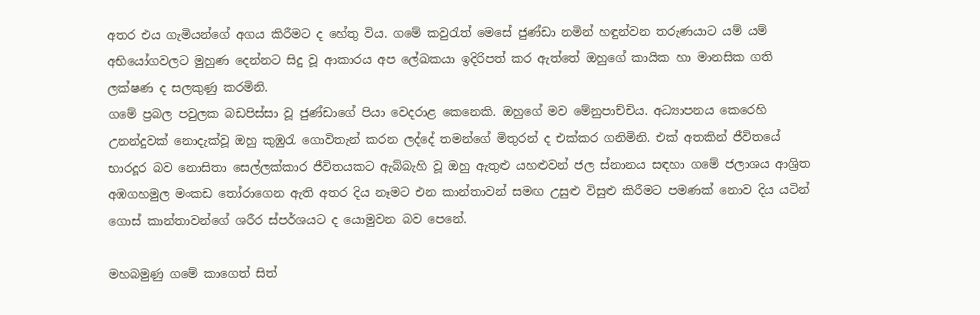අතර එය ගැමියන්ගේ අගය කිරීමට ද හේතු විය. ගමේ කවුරැත් මෙසේ ජුණ්ඩා නමින් හඳුන්වන තරුණයාට යම් යම් අභියෝගවලට මුහුණ දෙන්නට සිදු වූ ආකාරය අප ලේඛකයා ඉදිරිපත් කර ඇත්තේ ඔහුගේ කායික හා මානසික ගති ලක්ෂණ ද සලකුණු කරමිනි.
ගමේ ප්‍රබල පවුලක බඩපිස්සා වූ ජුණ්ඩාගේ පියා වෙදරාළ කෙනෙකි. ඔහුගේ මව මේනුපාච්චිය. අධ්‍යාපනය කෙරෙහි උනන්දුවක් නොදැක්වූ ඔහු කුඹුරැ ගොවිතැන් කරන ලද්දේ තමන්ගේ මිතුරන් ද එක්කර ගනිමිනි. එක් අතකින් ජීවිතයේ භාරදූර බව නොසිතා සෙල්ලක්කාර ජීවිතයකට ඇබ්බැහි වූ ඔහු ඇතුළු යහළුවන් ජල ස්නානය සඳහා ගමේ ජලාශය ආශ්‍රිත අඹගහමුල මංකඩ තෝරාගෙන ඇති අතර දිය නෑමට එන කාන්තාවන් සමඟ උසුළු විසුළු කිරීමට පමණක් නොව දිය යටින් ගොස් කාන්තාවන්ගේ ශරීර ස්පර්ශයට ද යොමුවන බව පෙනේ.

මහබමුණු ගමේ කාගෙත් සිත්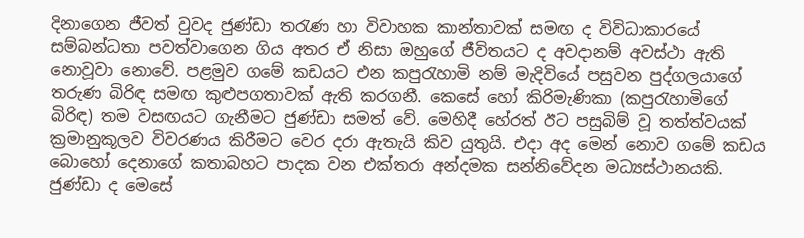දිනාගෙන ජීවත් වුවද ජුණ්ඩා තරැණ හා විවාහක කාන්තාවක් සමඟ ද විවිධාකාරයේ සම්බන්ධතා පවත්වාගෙන ගිය අතර ඒ නිසා ඔහුගේ ජීවිතයට ද අවදානම් අවස්ථා ඇති නොවූවා නොවේ. පළමුව ගමේ කඩයට එන කපුරැහාමි නම් මැදිවියේ පසුවන පුද්ගලයාගේ තරුණ බිරිඳ සමඟ කුළුපගතාවක් ඇති කරගනී. කෙසේ හෝ කිරිමැණිකා (කපුරැහාමිගේ බිරිඳ) තම වසඟයට ගැනීමට ජුණ්ඩා සමත් වේ. මෙහිදී හේරත් ඊට පසුබිම් වූ තත්ත්වයක් ක්‍රමානුකූලව විවරණය කිරීමට වෙර දරා ඇතැයි කිව යුතුයි. එදා අද මෙන් නොව ගමේ කඩය බොහෝ දෙනාගේ කතාබහට පාදක වන එක්තරා අන්දමක සන්නිවේදන මධ්‍යස්ථානයකි. ජුණ්ඩා ද මෙසේ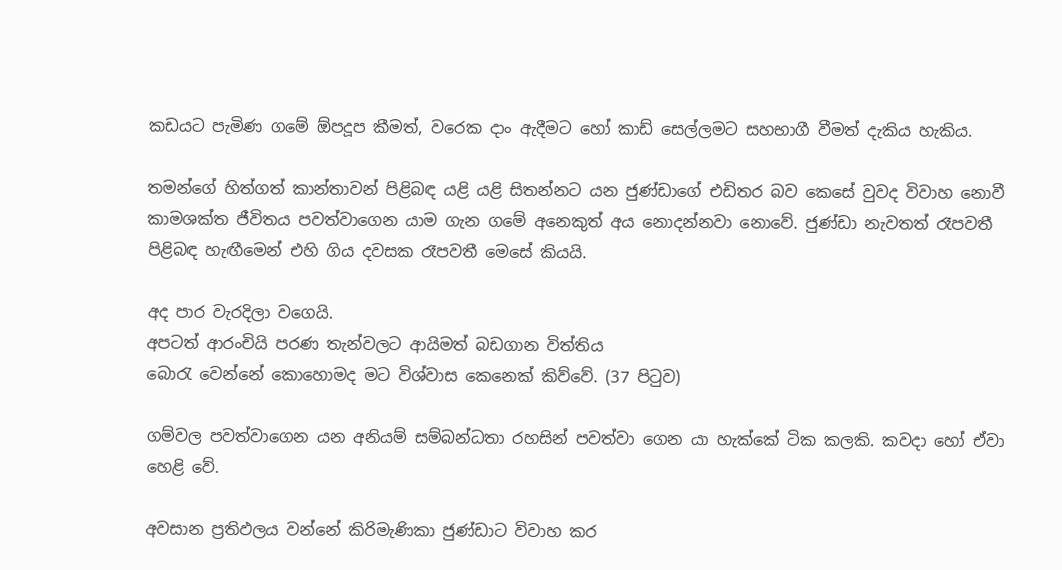කඩයට පැමිණ ගමේ ඕපදූප කීමත්, වරෙක දාං ඇදීමට හෝ කාඩ් සෙල්ලමට සහභාගී වීමත් දැකිය හැකිය.

තමන්ගේ හිත්ගත් කාන්තාවන් පිළිබඳ යළි යළි සිතන්නට යන ජුණ්ඩාගේ එඩිතර බව කෙසේ වුවද විවාහ නොවී කාමශක්ත ජීවිතය පවත්වාගෙන යාම ගැන ගමේ අනෙකුත් අය නොදන්නවා නොවේ. ජුණ්ඩා නැවතත් රෑපවතී පිළිබඳ හැඟීමෙන් එහි ගිය දවසක රෑපවතී මෙසේ කියයි.

අද පාර වැරදිලා වගෙයි.
අපටත් ආරංචියි පරණ තැන්වලට ආයිමත් බඩගාන විත්තිය
බොරැ වෙන්නේ කොහොමද මට විශ්වාස කෙනෙක් කිව්වේ. (37 පිටුව)

ගම්වල පවත්වාගෙන යන අනියම් සම්බන්ධතා රහසින් පවත්වා ගෙන යා හැක්කේ ටික කලකි. කවදා හෝ ඒවා හෙළි වේ.

අවසාන ප්‍රතිඵලය වන්නේ කිරිමැණිකා ජුණ්ඩාට විවාහ කර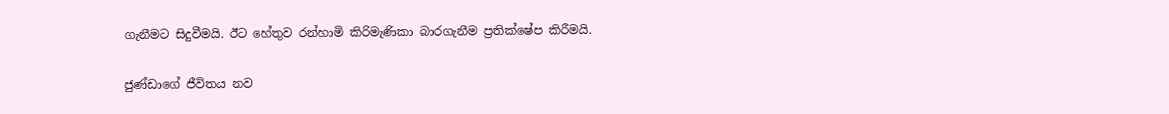ගැනීමට සිදුවීමයි. ඊට හේතුව රන්හාමි කිරිමැණිකා බාරගැනීම ප්‍රතික්ෂේප කිරීමයි.

ජුණ්ඩාගේ ජීවිතය නව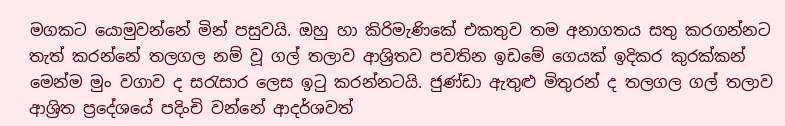මගකට යොමුවන්නේ මින් පසුවයි. ඔහු හා කිරිමැණිකේ එකතුව තම අනාගතය සතු කරගන්නට තැත් කරන්නේ තලගල නම් වූ ගල් තලාව ආශ්‍රිතව පවතින ඉඩමේ ගෙයක් ඉදිකර කුරක්කන් මෙන්ම මුං වගාව ද සරැසාර ලෙස ඉටු කරන්නටයි. ජුණ්ඩා ඇතුළු මිතුරන් ද තලගල ගල් තලාව ආශ්‍රිත ප්‍රදේශයේ පදිංචි වන්නේ ආදර්ශවත්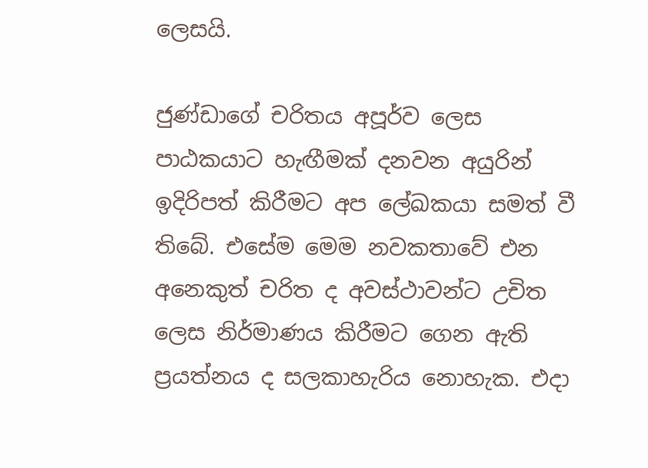ලෙසයි.

ජුණ්ඩාගේ චරිතය අපූර්ව ලෙස පාඨකයාට හැඟීමක් දනවන අයුරින් ඉදිරිපත් කිරීමට අප ලේඛකයා සමත් වී තිබේ. එසේම මෙම නවකතාවේ එන අනෙකුත් චරිත ද අවස්ථාවන්ට උචිත ලෙස නිර්මාණය කිරීමට ගෙන ඇති ප්‍රයත්නය ද සලකාහැරිය නොහැක. එදා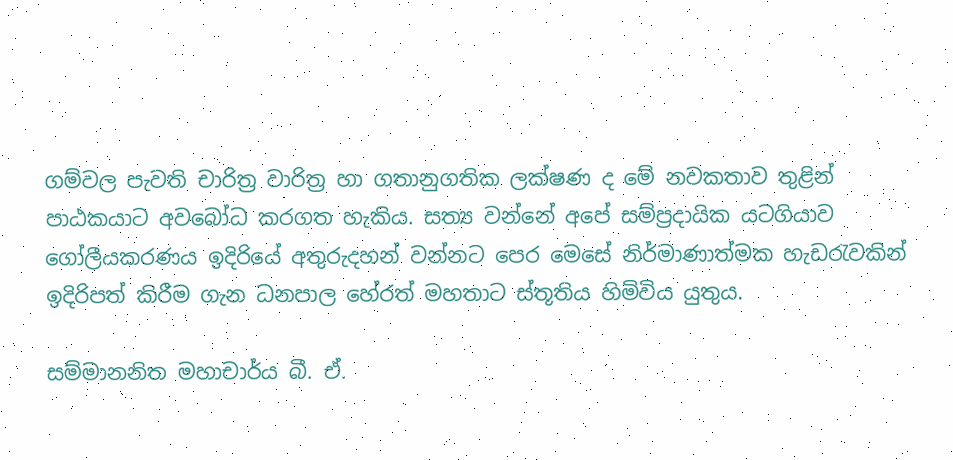ගම්වල පැවති චාරිත්‍ර වාරිත්‍ර හා ගතානුගතික ලක්ෂණ ද මේ නවකතාව තුළින් පාඨකයාට අවබෝධ කරගත හැකිය. සත්‍ය වන්නේ අපේ සම්ප්‍රදායික යටගියාව ගෝලීයකරණය ඉදිරියේ අතුරුදහන් වන්නට පෙර මෙසේ නිර්මාණාත්මක හැඩරැවකින් ඉදිරිපත් කිරීම ගැන ධනපාල හේරත් මහතාට ස්තූතිය හිමිවිය යුතුය.

සම්මානනිත මහාචාර්ය බී. ඒ.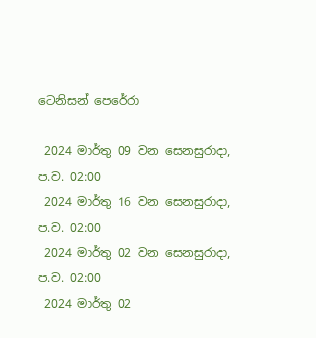ටෙනිසන් පෙරේරා

 2024 මාර්තු 09 වන සෙනසුරාදා, ප.ව. 02:00
 2024 මාර්තු 16 වන සෙනසුරාදා, ප.ව. 02:00
 2024 මාර්තු 02 වන සෙනසුරාදා, ප.ව. 02:00
 2024 මාර්තු 02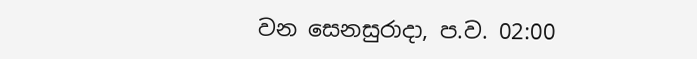වන සෙනසුරාදා, ප.ව. 02:00